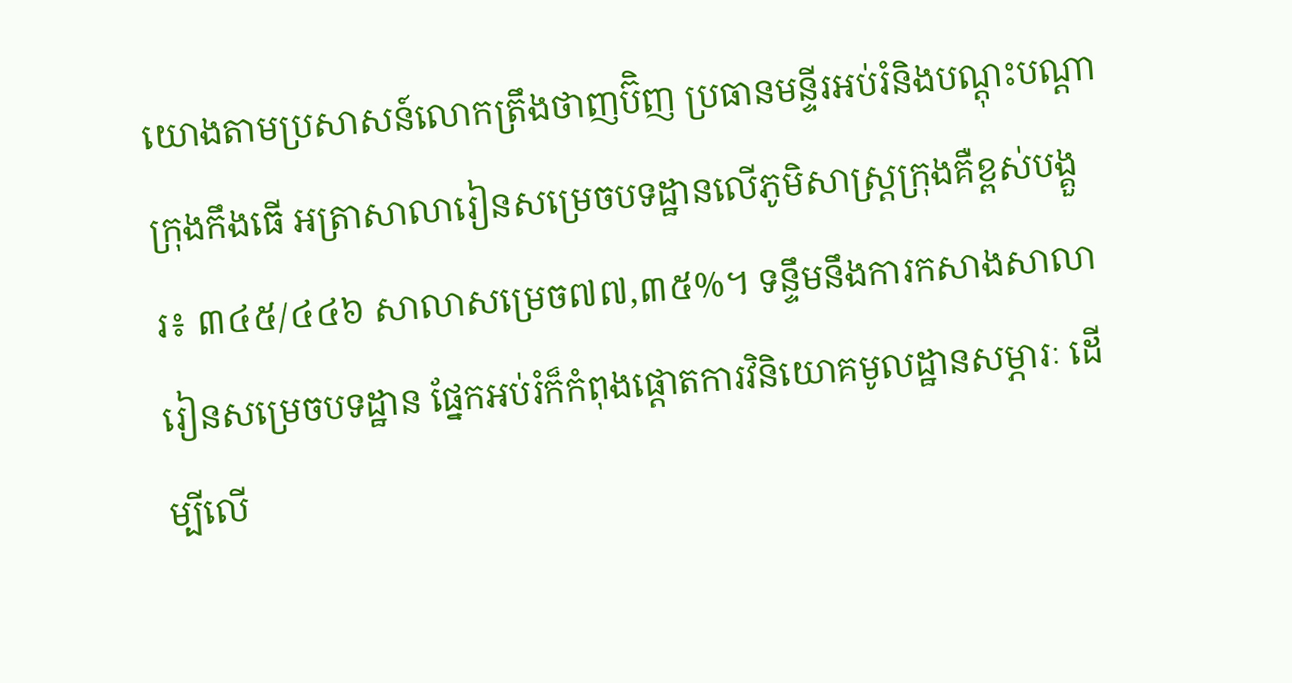យោងតាមប្រសាសន៍លោកត្រឹងថាញប៊ិញ ប្រធានមន្ទីរអប់រំនិងបណ្តុះបណ្តាក្រុងកឹងធើ អត្រាសាលារៀនសម្រេចបទដ្ឋានលើភូមិសាស្រ្តក្រុងគឺខ្ពស់បង្គួរ៖ ៣៤៥/៤៤៦ សាលាសម្រេច៧៧,៣៥%។ ទន្ទឹមនឹងការកសាងសាលារៀនសម្រេចបទដ្ឋាន ផ្នែកអប់រំក៏កំពុងផ្តោតការវិនិយោគមូលដ្ឋានសម្ភារៈ ដើម្បីលើ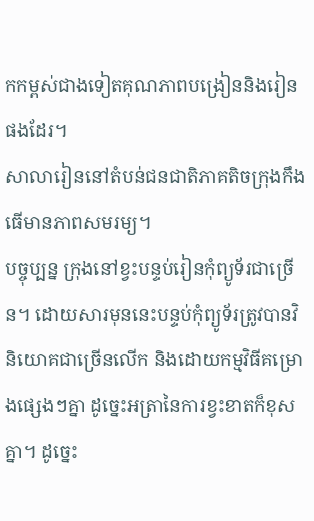កកម្ពស់ជាងទៀតគុណភាពបង្រៀននិងរៀនផងដែរ។
សាលារៀននៅតំបន់ជនជាតិភាគតិចក្រុងកឹងធើមានភាពសមរម្យ។
បច្ចុប្បន្ន ក្រុងនៅខ្វះបន្ទប់រៀនកុំព្យូទ័រជាច្រើន។ ដោយសារមុននេះបន្ទប់កុំព្យូទ័រត្រូវបានវិនិយោគជាច្រើនលើក និងដោយកម្មវិធីគម្រោងផ្សេងៗគ្នា ដូច្នេះអត្រានៃការខ្វះខាតក៏ខុសគ្នា។ ដូច្នេះ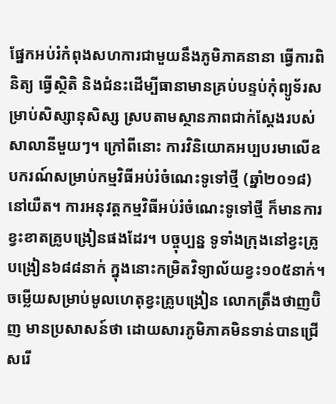ផ្នែកអប់រំកំពុងសហការជាមួយនឹងភូមិភាគនានា ធ្វើការពិនិត្យ ធ្វើស្ថិតិ និងជំនះដើម្បីធានាមានគ្រប់បន្ទប់កុំព្យូទ័រសម្រាប់សិស្សានុសិស្ស ស្របតាមស្ថានភាពជាក់ស្តែងរបស់សាលានីមួយៗ។ ក្រៅពីនោះ ការវិនិយោគអប្បបរមាលើឧបករណ៍សម្រាប់កម្មវិធីអប់រំចំណេះទូទៅថ្មី (ឆ្នាំ២០១៨) នៅយឺត។ ការអនុវត្តកម្មវិធីអប់រំចំណេះទូទៅថ្មី ក៏មានការខ្វះខាតគ្រូបង្រៀនផងដែរ។ បច្ចុប្បន្ន ទូទាំងក្រុងនៅខ្វះគ្រូបង្រៀន៦៨៨នាក់ ក្នុងនោះកម្រិតវិទ្យាល័យខ្វះ១០៥នាក់។ ចម្លើយសម្រាប់មូលហេតុខ្វះគ្រូបង្រៀន លោកត្រឹងថាញប៊ិញ មានប្រសាសន៍ថា ដោយសារភូមិភាគមិនទាន់បានជ្រើសរើ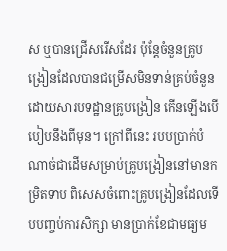ស ឬបានជ្រើសរើសដែរ ប៉ុន្តែចំនួនគ្រូបង្រៀនដែលបានជម្រើសមិនទាន់គ្រប់ចំនួន ដោយសារបទដ្ឋានគ្រូបង្រៀន កើនឡើងបើបៀបនឹងពីមុន។ ក្រៅពីនេះ របបប្រាក់បំណាច់ជាដើមសម្រាប់គ្រូបង្រៀននៅមានកម្រិតទាប ពិសេសចំពោះគ្រូបង្រៀនដែលទើបបញ្ចប់ការសិក្សា មានប្រាក់ខែជាមធ្យម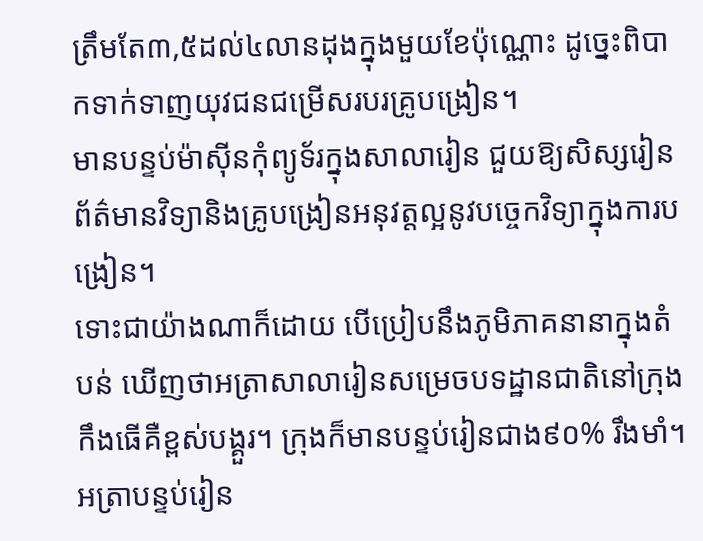ត្រឹមតែ៣,៥ដល់៤លានដុងក្នុងមួយខែប៉ុណ្ណោះ ដូច្នេះពិបាកទាក់ទាញយុវជនជម្រើសរបរគ្រូបង្រៀន។
មានបន្ទប់ម៉ាស៊ីនកុំព្យូទ័រក្នុងសាលារៀន ជួយឱ្យសិស្សរៀនព័ត៌មានវិទ្យានិងគ្រូបង្រៀនអនុវត្តល្អនូវបច្ចេកវិទ្យាក្នុងការបង្រៀន។
ទោះជាយ៉ាងណាក៏ដោយ បើប្រៀបនឹងភូមិភាគនានាក្នុងតំបន់ ឃើញថាអត្រាសាលារៀនសម្រេចបទដ្ឋានជាតិនៅក្រុងកឹងធើគឺខ្ពស់បង្គួរ។ ក្រុងក៏មានបន្ទប់រៀនជាង៩០% រឹងមាំ។ អត្រាបន្ទប់រៀន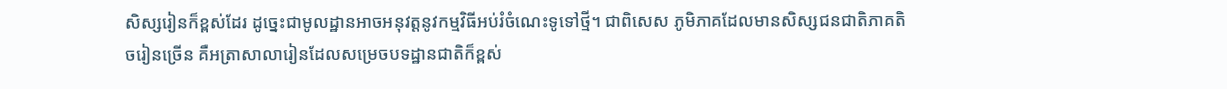សិស្សរៀនក៏ខ្ពស់ដែរ ដូច្នេះជាមូលដ្ឋានអាចអនុវត្តនូវកម្មវិធីអប់រំចំណេះទូទៅថ្មី។ ជាពិសេស ភូមិភាគដែលមានសិស្សជនជាតិភាគតិចរៀនច្រើន គឺអត្រាសាលារៀនដែលសម្រេចបទដ្ឋានជាតិក៏ខ្ពស់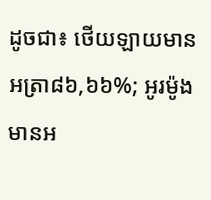ដូចជា៖ ថើយឡាយមានអត្រា៨៦,៦៦%; អូរម៉ូងមានអ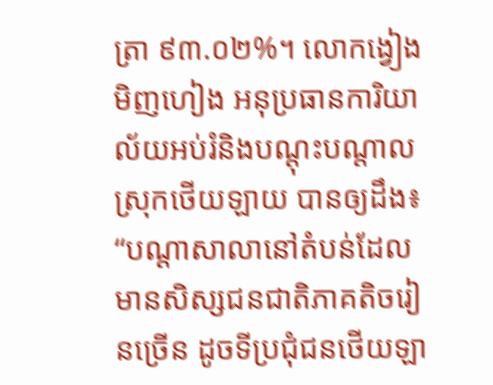ត្រា ៩៣.០២%។ លោកង្វៀងមិញហៀង អនុប្រធានការិយាល័យអប់រំនិងបណ្តុះបណ្តាលស្រុកថើយឡាយ បានឲ្យដឹង៖ “បណ្តាសាលានៅតំបន់ដែលមានសិស្សជនជាតិភាគតិចរៀនច្រើន ដូចទីប្រជុំជនថើយឡា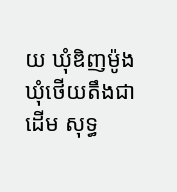យ ឃុំឌិញម៉ូង ឃុំថើយតឹងជាដើម សុទ្ធ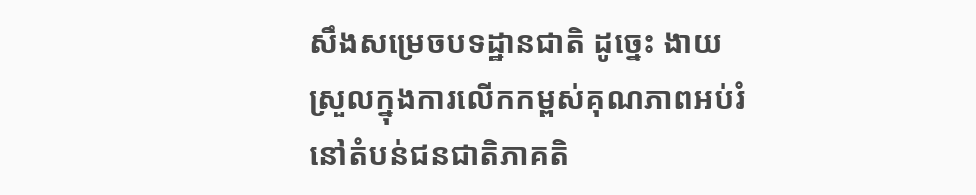សឹងសម្រេចបទដ្ឋានជាតិ ដូច្នេះ ងាយស្រួលក្នុងការលើកកម្ពស់គុណភាពអប់រំ នៅតំបន់ជនជាតិភាគតិ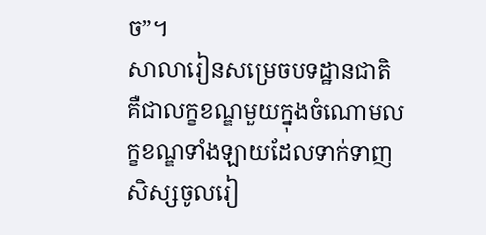ច”។
សាលារៀនសម្រេចបទដ្ឋានជាតិ គឺជាលក្ខខណ្ឌមួយក្នុងចំណោមលក្ខខណ្ឌទាំងឡាយដែលទាក់ទាញសិស្សចូលរៀ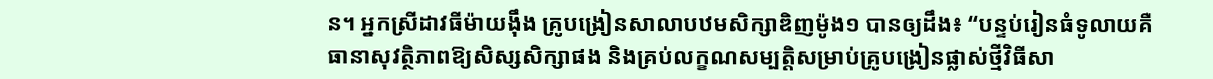ន។ អ្នកស្រីដាវធីម៉ាយង៉ឹង គ្រូបង្រៀនសាលាបឋមសិក្សាឌិញម៉ូង១ បានឲ្យដឹង៖ “បន្ទប់រៀនធំទូលាយគឺធានាសុវត្ថិភាពឱ្យសិស្សសិក្សាផង និងគ្រប់លក្ខណសម្បត្តិសម្រាប់គ្រូបង្រៀនផ្លាស់ថ្មីវិធីសា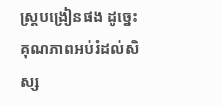ស្រ្តបង្រៀនផង ដូច្នេះគុណភាពអប់រំដល់សិស្ស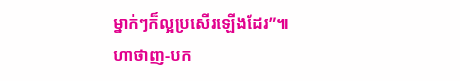ម្នាក់ៗក៏ល្អប្រសើរឡើងដែរ”៕
ហាថាញ-បក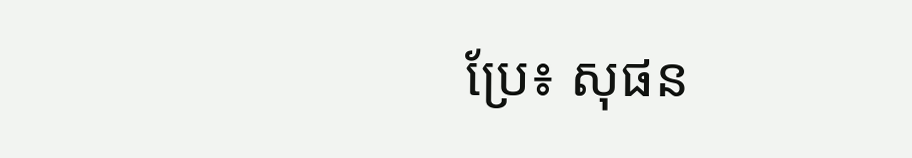ប្រែ៖ សុផន